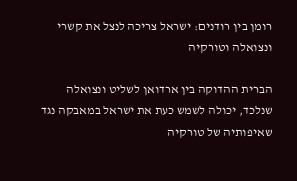רומן בין רודנים: ישראל צריכה לנצל את קשרי ונצואלה וטורקיה

הברית ההדוקה בין ארדואן לשליט ונצואלה שנלכד, יכולה לשמש כעת את ישראל במאבקה נגד שאיפותיה של טורקיה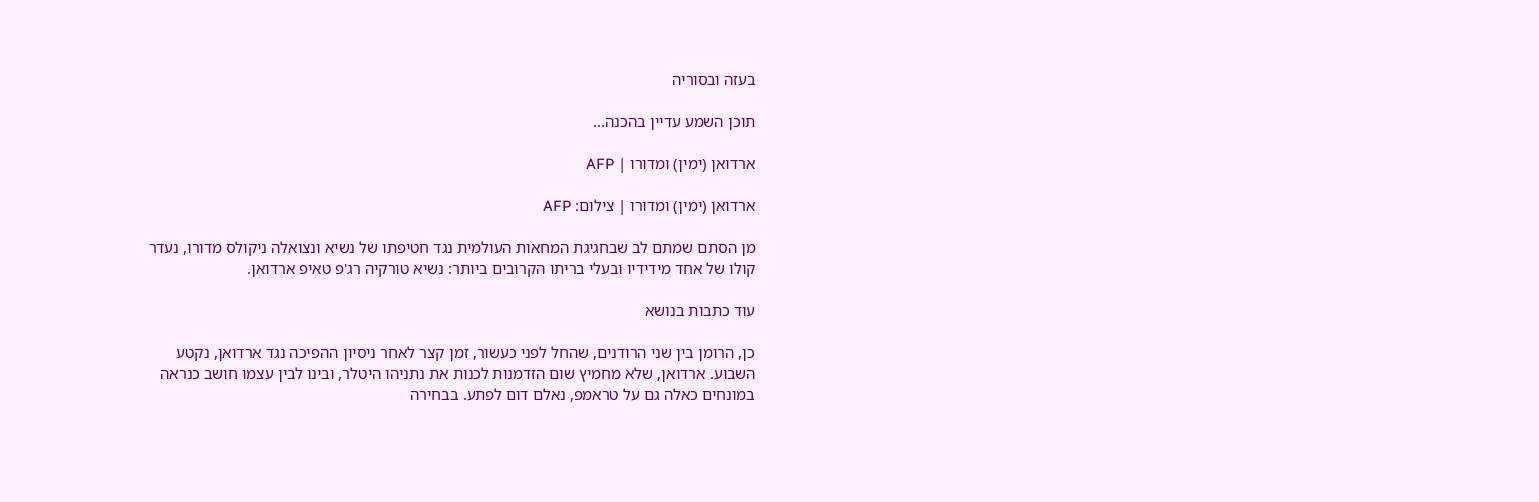בעזה ובסוריה

תוכן השמע עדיין בהכנה...

ארדואן (ימין) ומדורו | AFP

ארדואן (ימין) ומדורו | צילום: AFP

מן הסתם שמתם לב שבחגיגת המחאות העולמית נגד חטיפתו של נשיא ונצואלה ניקולס מדורו, נעדר קולו של אחד מידידיו ובעלי בריתו הקרובים ביותר: נשיא טורקיה רג'פ טאיפ ארדואן.

עוד כתבות בנושא

כן, הרומן בין שני הרודנים, שהחל לפני כעשור, זמן קצר לאחר ניסיון ההפיכה נגד ארדואן, נקטע השבוע. ארדואן, שלא מחמיץ שום הזדמנות לכנות את נתניהו היטלר, ובינו לבין עצמו חושב כנראה במונחים כאלה גם על טראמפ, נאלם דום לפתע. בבחירה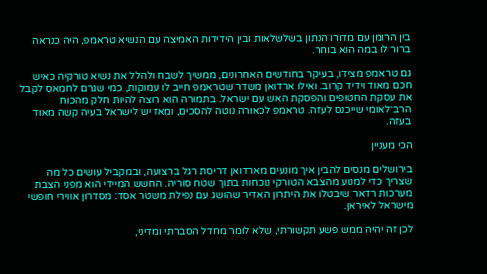בין הרומן עם מדורו הנתון בשלשלאות ובין הידידות האמיצה עם הנשיא טראמפ, היה כנראה ברור לו במה הוא בוחר.

גם טראמפ מצידו, בעיקר בחודשים האחרונים, ממשיך לשבח ולהלל את נשיא טורקיה כאיש חכם מאוד וידיד קרוב. ואילו ארדואן משדר שטראמפ חייב לו עמוקות, כמי שגרם לחמאס לקבל את עסקת החטופים והפסקת האש עם ישראל. בתמורה הוא רוצה להיות חלק מהכוח הרב־לאומי שייכנס לעזה. טראמפ לכאורה נוטה להסכים, ומאז יש לישראל בעיה קשה מאוד בעזה.

הכי מעניין

בירושלים מנסים להבין איך מונעים מארדואן דריסת רגל ברצועה, ובמקביל עושים כל מה שצריך כדי למנוע מהצבא הטורקי נוכחות בתוך שטח סוריה. החשש המיידי הוא מפני הצבת מערכות רדאר שיבטלו את היתרון האדיר שהושג עם נפילת משטר אסד: מסדרון אווירי חופשי מישראל לאיראן.

לכן זה יהיה ממש פשע תקשורתי, שלא לומר מחדל הסברתי ומדיני,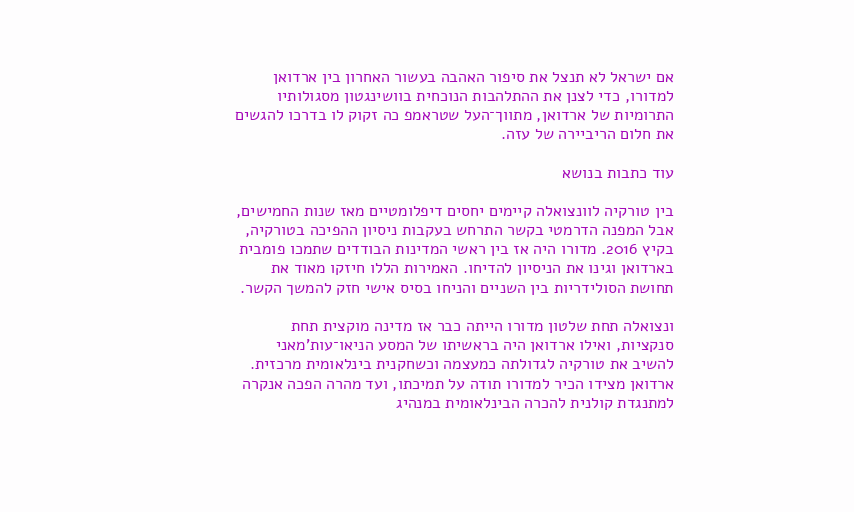אם ישראל לא תנצל את סיפור האהבה בעשור האחרון בין ארדואן למדורו, כדי לצנן את ההתלהבות הנוכחית בוושינגטון מסגולותיו התרומיות של ארדואן, מתווך־העל שטראמפ כה זקוק לו בדרכו להגשים את חלום הריביירה של עזה.

עוד כתבות בנושא

בין טורקיה לוונצואלה קיימים יחסים דיפלומטיים מאז שנות החמישים, אבל המפנה הדרמטי בקשר התרחש בעקבות ניסיון ההפיכה בטורקיה, בקיץ 2016. מדורו היה אז בין ראשי המדינות הבודדים שתמכו פומבית בארדואן וגינו את הניסיון להדיחו. האמירות הללו חיזקו מאוד את תחושת הסולידריות בין השניים והניחו בסיס אישי חזק להמשך הקשר.

ונצואלה תחת שלטון מדורו הייתה כבר אז מדינה מוקצית תחת סנקציות, ואילו ארדואן היה בראשיתו של המסע הניאו־עות'מאני להשיב את טורקיה לגדולתה כמעצמה וכשחקנית בינלאומית מרכזית. ארדואן מצידו הכיר למדורו תודה על תמיכתו, ועד מהרה הפכה אנקרה למתנגדת קולנית להכרה הבינלאומית במנהיג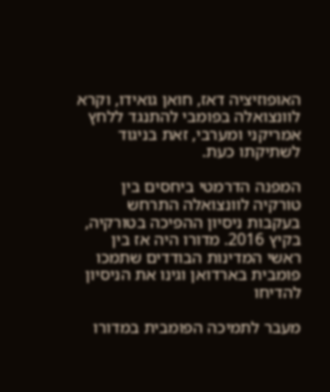האופוזיציה דאז, חואן גואידו, וקרא לוונצואלה בפומבי להתנגד ללחץ אמריקני ומערבי, זאת בניגוד לשתיקתו כעת.

המפנה הדרמטי ביחסים בין טורקיה לוונצואלה התרחש בעקבות ניסיון ההפיכה בטורקיה, בקיץ 2016. מדורו היה אז בין ראשי המדינות הבודדים שתמכו פומבית בארדואן וגינו את הניסיון להדיחו

מעבר לתמיכה הפומבית במדורו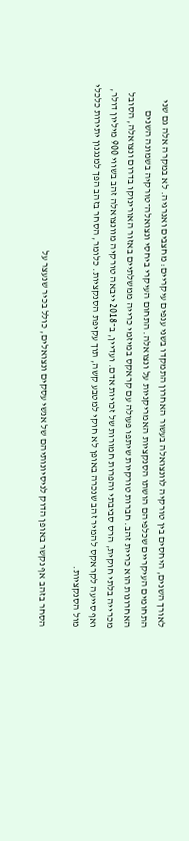לאורך השנים, היחסים בין טורקיה לוונצואלה בעשור האחרון התמקדו בשני ענפים עיקריים: מחצבים ואנרגיה. לא במקרה אלה גם שני התחומים העיקריים שכלפיהם הושתו הסנקציות האמריקניות על ונצואלה. התחום העיקרי ביחסי ונצואלה־טורקיה בשמונה השנים האחרונות הוא כריית זהב. חברות טורקיות שיתפו פעולה עם קראקס במיזמי כרייה ממשלתיים באזור האורינוקו בדרום ונצואלה, הסובל מכרייה בלתי חוקית, הרס סביבתי והפרות חמורות של זכויות אדם. ועדיין, ב־2018 ייבאה טורקיה מוונצואלה זהב בשווי 900 מיליון דולר, ואף סייעה לקראקס להמיר זהב שנכרה באופן לא חוקי למטבע קשה, תוך עקיפת הסנקציות. כלומר, הסחר בזהב הפך למנגנון יתירות כלכלי מול הסנקציות.

הסחר בזהב אף נקשר באופן הדוק לניסיונותיהם של אנשי עסקים ונצואלים, כולל בכיר שנעצר על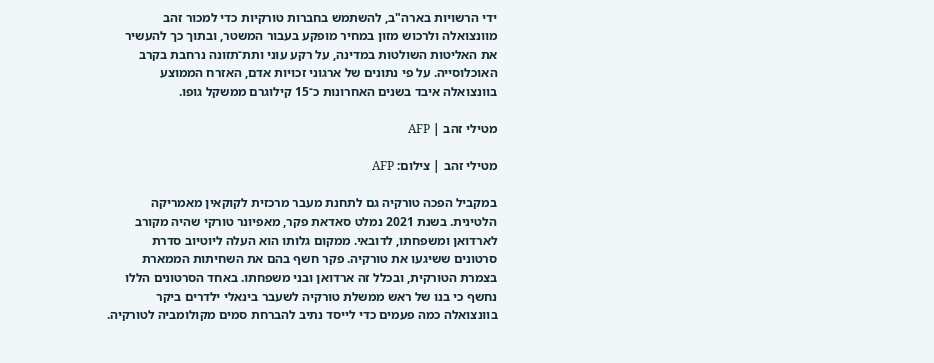ידי הרשויות בארה"ב, להשתמש בחברות טורקיות כדי למכור זהב מוונצואלה ולרכוש מזון במחיר מופקע בעבור המשטר, ובתוך כך להעשיר את האליטות השולטות במדינה, על רקע עוני ותת־תזונה נרחבת בקרב האוכלוסייה. על פי נתונים של ארגוני זכויות אדם, האזרח הממוצע בוונצואלה איבד בשנים האחרונות כ־15 קילוגרם ממשקל גופו.

מטילי זהב | AFP

מטילי זהב | צילום: AFP

במקביל הפכה טורקיה גם לתחנת מעבר מרכזית לקוקאין מאמריקה הלטינית. בשנת 2021 נמלט סאדאת פקר, מאפיונר טורקי שהיה מקורב לארדואן ומשפחתו, לדובאי. ממקום גלותו הוא העלה ליוטיוב סדרת סרטונים ששיגעו את טורקיה. פקר חשף בהם את השחיתות הממארת בצמרת הטורקית, ובכלל זה ארדואן ובני משפחתו. באחד הסרטונים הללו נחשף כי בנו של ראש ממשלת טורקיה לשעבר בינאלי ילדרים ביקר בוונצואלה כמה פעמים כדי לייסד נתיב להברחת סמים מקולומביה לטורקיה.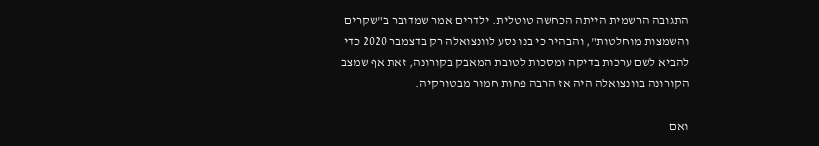התגובה הרשמית הייתה הכחשה טוטלית. ילדרים אמר שמדובר ב"שקרים והשמצות מוחלטות", והבהיר כי בנו נסע לוונצואלה רק בדצמבר 2020 כדי להביא לשם ערכות בדיקה ומסכות לטובת המאבק בקורונה, זאת אף שמצב הקורונה בוונצואלה היה אז הרבה פחות חמור מבטורקיה.

ואם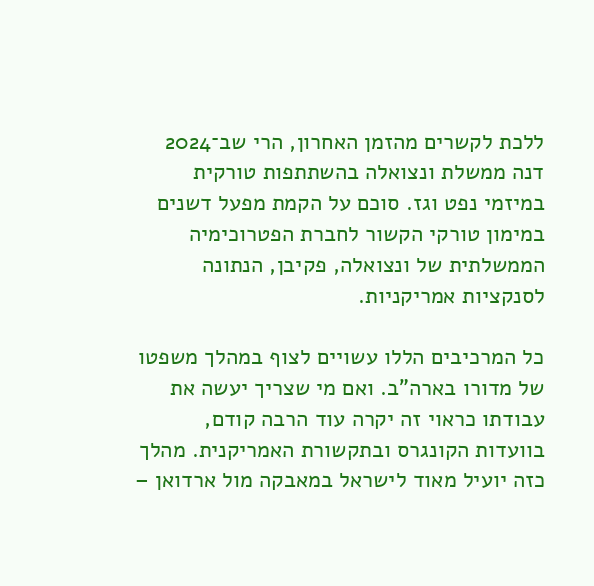ללכת לקשרים מהזמן האחרון, הרי שב־2024 דנה ממשלת ונצואלה בהשתתפות טורקית במיזמי נפט וגז. סוכם על הקמת מפעל דשנים במימון טורקי הקשור לחברת הפטרוכימיה הממשלתית של ונצואלה, פקיבן, הנתונה לסנקציות אמריקניות.

כל המרכיבים הללו עשויים לצוף במהלך משפטו של מדורו בארה"ב. ואם מי שצריך יעשה את עבודתו כראוי זה יקרה עוד הרבה קודם, בוועדות הקונגרס ובתקשורת האמריקנית. מהלך כזה יועיל מאוד לישראל במאבקה מול ארדואן –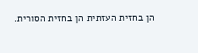הן בחזית העזתית הן בחזית הסורית.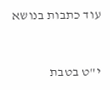עוד כתבות בנושא



י"ט בטבת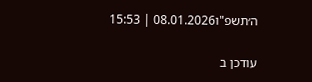ה׳תשפ"ו08.01.2026 | 15:53

עודכן ב